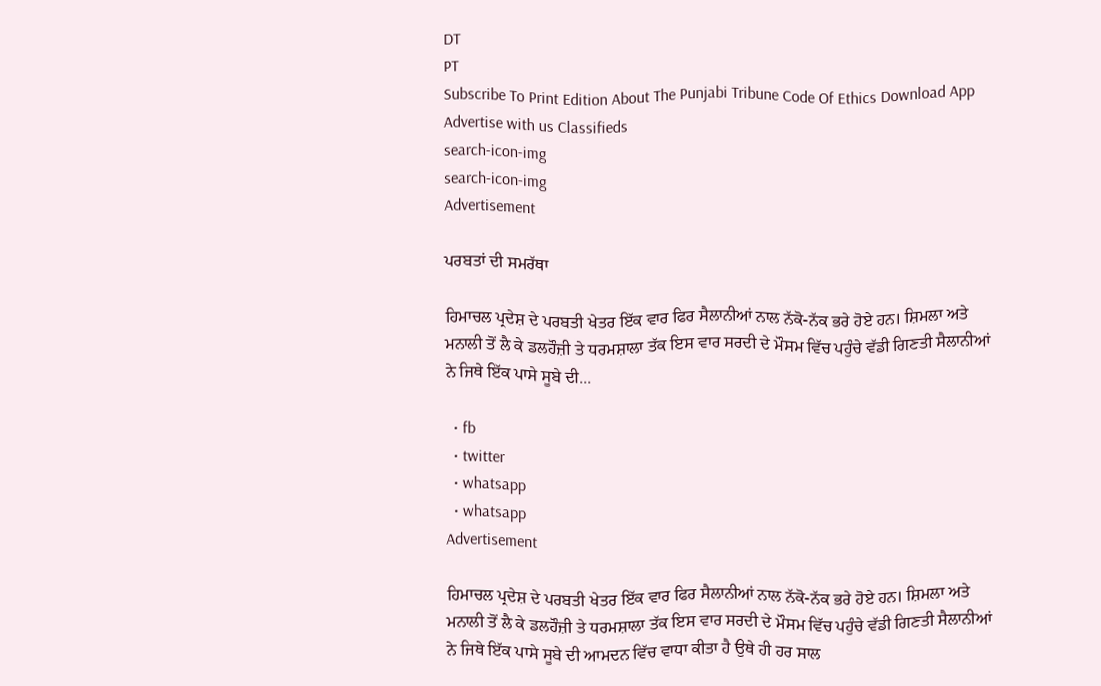DT
PT
Subscribe To Print Edition About The Punjabi Tribune Code Of Ethics Download App Advertise with us Classifieds
search-icon-img
search-icon-img
Advertisement

ਪਰਬਤਾਂ ਦੀ ਸਮਰੱਥਾ

ਹਿਮਾਚਲ ਪ੍ਰਦੇਸ਼ ਦੇ ਪਰਬਤੀ ਖੇਤਰ ਇੱਕ ਵਾਰ ਫਿਰ ਸੈਲਾਨੀਆਂ ਨਾਲ ਨੱਕੋ-ਨੱਕ ਭਰੇ ਹੋਏ ਹਨ। ਸ਼ਿਮਲਾ ਅਤੇ ਮਨਾਲੀ ਤੋਂ ਲੈ ਕੇ ਡਲਹੌਜ਼ੀ ਤੇ ਧਰਮਸ਼ਾਲਾ ਤੱਕ ਇਸ ਵਾਰ ਸਰਦੀ ਦੇ ਮੌਸਮ ਵਿੱਚ ਪਹੁੰਚੇ ਵੱਡੀ ਗਿਣਤੀ ਸੈਲਾਨੀਆਂ ਨੇ ਜਿਥੇ ਇੱਕ ਪਾਸੇ ਸੂਬੇ ਦੀ...

  • fb
  • twitter
  • whatsapp
  • whatsapp
Advertisement

ਹਿਮਾਚਲ ਪ੍ਰਦੇਸ਼ ਦੇ ਪਰਬਤੀ ਖੇਤਰ ਇੱਕ ਵਾਰ ਫਿਰ ਸੈਲਾਨੀਆਂ ਨਾਲ ਨੱਕੋ-ਨੱਕ ਭਰੇ ਹੋਏ ਹਨ। ਸ਼ਿਮਲਾ ਅਤੇ ਮਨਾਲੀ ਤੋਂ ਲੈ ਕੇ ਡਲਹੌਜ਼ੀ ਤੇ ਧਰਮਸ਼ਾਲਾ ਤੱਕ ਇਸ ਵਾਰ ਸਰਦੀ ਦੇ ਮੌਸਮ ਵਿੱਚ ਪਹੁੰਚੇ ਵੱਡੀ ਗਿਣਤੀ ਸੈਲਾਨੀਆਂ ਨੇ ਜਿਥੇ ਇੱਕ ਪਾਸੇ ਸੂਬੇ ਦੀ ਆਮਦਨ ਵਿੱਚ ਵਾਧਾ ਕੀਤਾ ਹੈ ਉਥੇ ਹੀ ਹਰ ਸਾਲ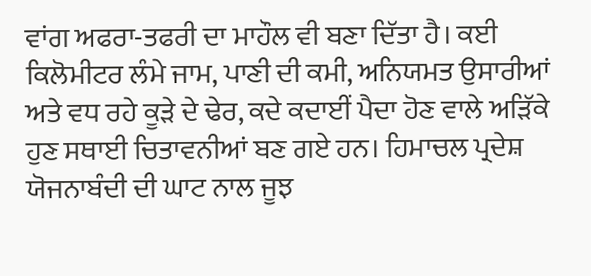ਵਾਂਗ ਅਫਰਾ-ਤਫਰੀ ਦਾ ਮਾਹੌਲ ਵੀ ਬਣਾ ਦਿੱਤਾ ਹੈ। ਕਈ ਕਿਲੋਮੀਟਰ ਲੰਮੇ ਜਾਮ, ਪਾਣੀ ਦੀ ਕਮੀ, ਅਨਿਯਮਤ ਉਸਾਰੀਆਂ ਅਤੇ ਵਧ ਰਹੇ ਕੂੜੇ ਦੇ ਢੇਰ, ਕਦੇ ਕਦਾਈਂ ਪੈਦਾ ਹੋਣ ਵਾਲੇ ਅੜਿੱਕੇ ਹੁਣ ਸਥਾਈ ਚਿਤਾਵਨੀਆਂ ਬਣ ਗਏ ਹਨ। ਹਿਮਾਚਲ ਪ੍ਰਦੇਸ਼ ਯੋਜਨਾਬੰਦੀ ਦੀ ਘਾਟ ਨਾਲ ਜੂਝ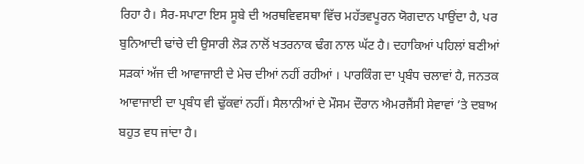ਰਿਹਾ ਹੈ। ਸੈਰ-ਸਪਾਟਾ ਇਸ ਸੂਬੇ ਦੀ ਅਰਥਵਿਵਸਥਾ ਵਿੱਚ ਮਹੱਤਵਪੂਰਨ ਯੋਗਦਾਨ ਪਾਉਂਦਾ ਹੈ, ਪਰ ਬੁਨਿਆਦੀ ਢਾਂਚੇ ਦੀ ਉਸਾਰੀ ਲੋੜ ਨਾਲੋਂ ਖਤਰਨਾਕ ਢੰਗ ਨਾਲ ਘੱਟ ਹੈ। ਦਹਾਕਿਆਂ ਪਹਿਲਾਂ ਬਣੀਆਂ ਸੜਕਾਂ ਅੱਜ ਦੀ ਆਵਾਜਾਈ ਦੇ ਮੇਚ ਦੀਆਂ ਨਹੀਂ ਰਹੀਆਂ । ਪਾਰਕਿੰਗ ਦਾ ਪ੍ਰਬੰਧ ਚਲਾਵਾਂ ਹੈ, ਜਨਤਕ ਆਵਾਜਾਈ ਦਾ ਪ੍ਰਬੰਧ ਵੀ ਢੁੱਕਵਾਂ ਨਹੀਂ। ਸੈਲਾਨੀਆਂ ਦੇ ਮੌਸਮ ਦੌਰਾਨ ਐਮਰਜੈਂਸੀ ਸੇਵਾਵਾਂ ’ਤੇ ਦਬਾਅ ਬਹੁਤ ਵਧ ਜਾਂਦਾ ਹੈ।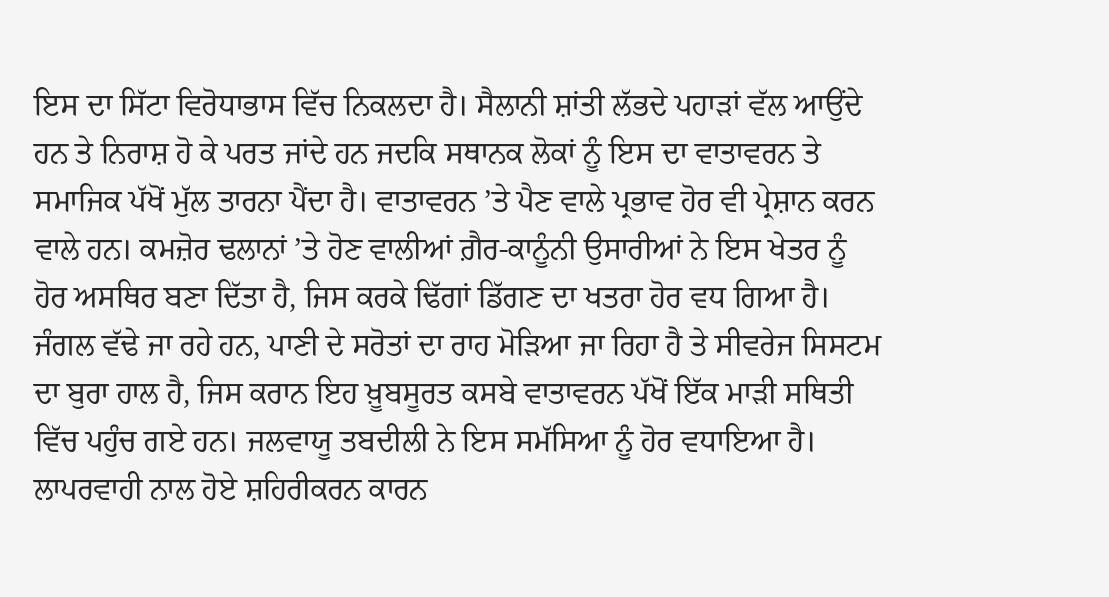ਇਸ ਦਾ ਸਿੱਟਾ ਵਿਰੋਧਾਭਾਸ ਵਿੱਚ ਨਿਕਲਦਾ ਹੈ। ਸੈਲਾਨੀ ਸ਼ਾਂਤੀ ਲੱਭਦੇ ਪਹਾੜਾਂ ਵੱਲ ਆਉਂਦੇ ਹਨ ਤੇ ਨਿਰਾਸ਼ ਹੋ ਕੇ ਪਰਤ ਜਾਂਦੇ ਹਨ ਜਦਕਿ ਸਥਾਨਕ ਲੋਕਾਂ ਨੂੰ ਇਸ ਦਾ ਵਾਤਾਵਰਨ ਤੇ ਸਮਾਜਿਕ ਪੱਖੋਂ ਮੁੱਲ ਤਾਰਨਾ ਪੈਂਦਾ ਹੈ। ਵਾਤਾਵਰਨ ’ਤੇ ਪੈਣ ਵਾਲੇ ਪ੍ਰਭਾਵ ਹੋਰ ਵੀ ਪ੍ਰੇਸ਼ਾਨ ਕਰਨ ਵਾਲੇ ਹਨ। ਕਮਜ਼ੋਰ ਢਲਾਨਾਂ ’ਤੇ ਹੋਣ ਵਾਲੀਆਂ ਗ਼ੈਰ-ਕਾਨੂੰਨੀ ਉਸਾਰੀਆਂ ਨੇ ਇਸ ਖੇਤਰ ਨੂੰ ਹੋਰ ਅਸਥਿਰ ਬਣਾ ਦਿੱਤਾ ਹੈ, ਜਿਸ ਕਰਕੇ ਢਿੱਗਾਂ ਡਿੱਗਣ ਦਾ ਖਤਰਾ ਹੋਰ ਵਧ ਗਿਆ ਹੈ। ਜੰਗਲ ਵੱਢੇ ਜਾ ਰਹੇ ਹਨ, ਪਾਣੀ ਦੇ ਸਰੋਤਾਂ ਦਾ ਰਾਹ ਮੋੜਿਆ ਜਾ ਰਿਹਾ ਹੈ ਤੇ ਸੀਵਰੇਜ ਸਿਸਟਮ ਦਾ ਬੁਰਾ ਹਾਲ ਹੈ, ਜਿਸ ਕਰਾਨ ਇਹ ਖ਼ੂਬਸੂਰਤ ਕਸਬੇ ਵਾਤਾਵਰਨ ਪੱਖੋਂ ਇੱਕ ਮਾੜੀ ਸਥਿਤੀ ਵਿੱਚ ਪਹੁੰਚ ਗਏ ਹਨ। ਜਲਵਾਯੂ ਤਬਦੀਲੀ ਨੇ ਇਸ ਸਮੱਸਿਆ ਨੂੰ ਹੋਰ ਵਧਾਇਆ ਹੈ। ਲਾਪਰਵਾਹੀ ਨਾਲ ਹੋਏ ਸ਼ਹਿਰੀਕਰਨ ਕਾਰਨ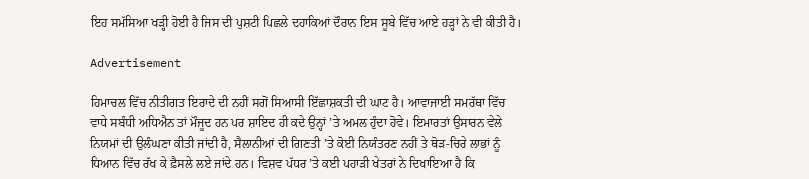ਇਹ ਸਮੱਸਿਆ ਖੜ੍ਹੀ ਹੋਈ ਹੈ ਜਿਸ ਦੀ ਪੁਸ਼ਟੀ ਪਿਛਲੇ ਦਹਾਕਿਆਂ ਦੌਰਾਨ ਇਸ ਸੂਬੇ ਵਿੱਚ ਆਏ ਹੜ੍ਹਾਂ ਨੇ ਵੀ ਕੀਤੀ ਹੈ।

Advertisement

ਹਿਮਾਚਲ ਵਿੱਚ ਨੀਤੀਗਤ ਇਰਾਦੇ ਦੀ ਨਹੀਂ ਸਗੋਂ ਸਿਆਸੀ ਇੱਛਾਸ਼ਕਤੀ ਦੀ ਘਾਟ ਹੈ। ਆਵਾਜਾਈ ਸਮਰੱਥਾ ਵਿੱਚ ਵਾਧੇ ਸਬੰਧੀ ਅਧਿਐਨ ਤਾਂ ਮੌਜੂਦ ਹਨ ਪਰ ਸ਼ਾਇਦ ਹੀ ਕਦੇ ਉਨ੍ਹਾਂ ’ਤੇ ਅਮਲ ਹੁੰਦਾ ਹੋਵੇ। ਇਮਾਰਤਾਂ ਉਸਾਰਨ ਵੇਲੇ ਨਿਯਮਾਂ ਦੀ ਉਲੰਘਣਾ ਕੀਤੀ ਜਾਂਦੀ ਹੈ, ਸੈਲਾਨੀਆਂ ਦੀ ਗਿਣਤੀ ’ਤੇ ਕੋਈ ਨਿਯੰਤਰਣ ਨਹੀਂ ਤੇ ਥੋੜ-ਚਿਰੇ ਲਾਭਾਂ ਨੂੰ ਧਿਆਨ ਵਿੱਚ ਰੱਖ ਕੇ ਫ਼ੈਸਲੇ ਲਏ ਜਾਂਦੇ ਹਨ। ਵਿਸ਼ਵ ਪੱਧਰ ’ਤੇ ਕਈ ਪਹਾੜੀ ਖੇਤਰਾਂ ਨੇ ਦਿਖਾਇਆ ਹੈ ਕਿ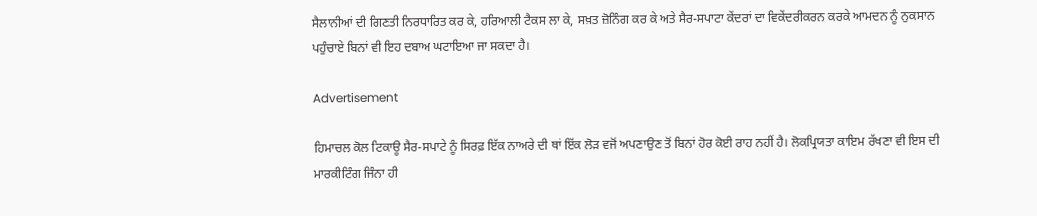ਸੈਲਾਨੀਆਂ ਦੀ ਗਿਣਤੀ ਨਿਰਧਾਰਿਤ ਕਰ ਕੇ, ਹਰਿਆਲੀ ਟੈਕਸ ਲਾ ਕੇ, ਸਖ਼ਤ ਜ਼ੋਨਿੰਗ ਕਰ ਕੇ ਅਤੇ ਸੈਰ-ਸਪਾਟਾ ਕੇਂਦਰਾਂ ਦਾ ਵਿਕੇਂਦਰੀਕਰਨ ਕਰਕੇ ਆਮਦਨ ਨੂੰ ਨੁਕਸਾਨ ਪਹੁੰਚਾਏ ਬਿਨਾਂ ਵੀ ਇਹ ਦਬਾਅ ਘਟਾਇਆ ਜਾ ਸਕਦਾ ਹੈ।

Advertisement

ਹਿਮਾਚਲ ਕੋਲ ਟਿਕਾਊ ਸੈਰ-ਸਪਾਟੇ ਨੂੰ ਸਿਰਫ਼ ਇੱਕ ਨਾਅਰੇ ਦੀ ਥਾਂ ਇੱਕ ਲੋੜ ਵਜੋਂ ਅਪਣਾਉਣ ਤੋਂ ਬਿਨਾਂ ਹੋਰ ਕੋਈ ਰਾਹ ਨਹੀਂ ਹੈ। ਲੋਕਪ੍ਰਿਯਤਾ ਕਾਇਮ ਰੱਖਣਾ ਵੀ ਇਸ ਦੀ ਮਾਰਕੀਟਿੰਗ ਜਿੰਨਾ ਹੀ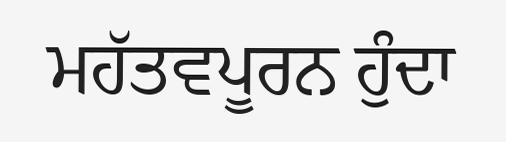ਮਹੱਤਵਪੂਰਨ ਹੁੰਦਾ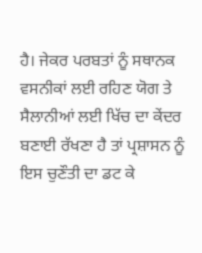ਹੈ। ਜੇਕਰ ਪਰਬਤਾਂ ਨੂੰ ਸਥਾਨਕ ਵਸਨੀਕਾਂ ਲਈ ਰਹਿਣ ਯੋਗ ਤੇ ਸੈਲਾਨੀਆਂ ਲਈ ਖਿੱਚ ਦਾ ਕੇਂਦਰ ਬਣਾਈ ਰੱਖਣਾ ਹੈ ਤਾਂ ਪ੍ਰਸ਼ਾਸਨ ਨੂੰ ਇਸ ਚੁਣੌਤੀ ਦਾ ਡਟ ਕੇ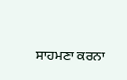ਸਾਹਮਣਾ ਕਰਨਾ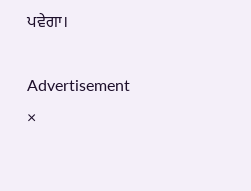ਪਵੇਗਾ।

Advertisement
×